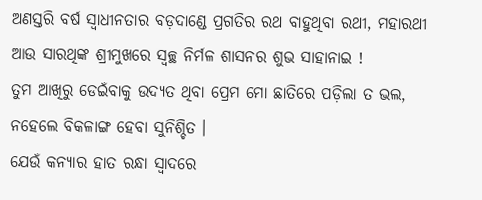ଅଣସ୍ତରି ବର୍ଷ ସ୍ୱାଧୀନତାର ବଡ଼ଦାଣ୍ଡେ ପ୍ରଗତିର ରଥ ବାହୁଥିବା ରଥୀ, ମହାରଥୀ ଆଉ ସାରଥିଙ୍କ ଶ୍ରୀମୁଖରେ ସ୍ୱଚ୍ଛ ନିର୍ମଳ ଶାସନର ଶୁଭ ସାହାନାଇ !
ତୁମ ଆଖିରୁ ଡେଇଁବାକୁ ଉଦ୍ୟତ ଥିବା ପ୍ରେମ ମୋ ଛାତିରେ ପଡ଼ିଲା ତ ଭଲ, ନହେଲେ ବିକଳାଙ୍ଗ ହେବା ସୁନିଶ୍ଚିତ ।
ଯେଉଁ କନ୍ୟାର ହାତ ରନ୍ଧା ସ୍ଵାଦରେ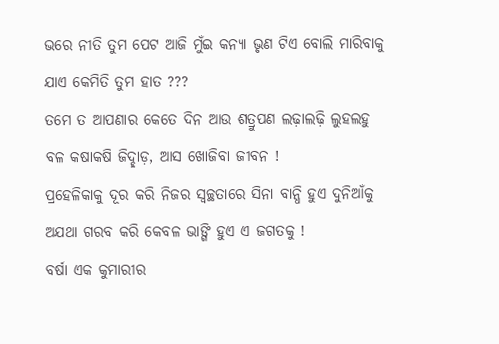ଭରେ ନୀତି ତୁମ ପେଟ ଆଜି ମୁଁଇ କନ୍ୟା ଭୃଣ ଟିଏ ବୋଲି ମାରିବାକୁ ଯାଏ କେମିତି ତୁମ ହାତ ???
ତମେ ତ ଆପଣାର କେତେ ଦିନ ଆଉ ଶତ୍ରୁପଣ ଲଢ଼ାଲଢ଼ି ଲୁହଲହୁ ବଳ କଷାକଷି ଜିଦ୍ଛାଡ଼, ଆସ ଖୋଜିବା ଜୀବନ !
ପ୍ରହେଳିକାକୁ ଦୂର କରି ନିଜର ସ୍ୱଚ୍ଛତାରେ ସିନା ବାନ୍ଧି ହୁଏ ଦୁନିଆଁକୁ ଅଯଥା ଗରବ କରି କେବଳ ଭାଙ୍ଗି ହୁଏ ଏ ଜଗତକୁ !
ବର୍ଷା ଏକ କୁମାରୀର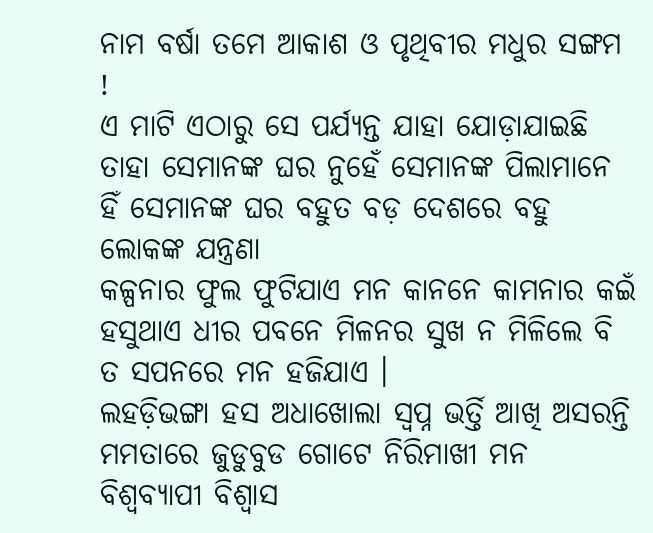ନାମ ବର୍ଷା ତମେ ଆକାଶ ଓ ପୃଥିବୀର ମଧୁର ସଙ୍ଗମ !
ଏ ମାଟି ଏଠାରୁ ସେ ପର୍ଯ୍ୟନ୍ତ ଯାହା ଯୋଡ଼ାଯାଇଛି ତାହା ସେମାନଙ୍କ ଘର ନୁହେଁ ସେମାନଙ୍କ ପିଲାମାନେ ହିଁ ସେମାନଙ୍କ ଘର ବହୁତ ବଡ଼ ଦେଶରେ ବହୁ ଲୋକଙ୍କ ଯନ୍ତ୍ରଣା
କଳ୍ପନାର ଫୁଲ ଫୁଟିଯାଏ ମନ କାନନେ କାମନାର କଇଁ ହସୁଥାଏ ଧୀର ପବନେ ମିଳନର ସୁଖ ନ ମିଳିଲେ ବି ତ ସପନରେ ମନ ହଜିଯାଏ ।
ଲହଡ଼ିଭଙ୍ଗା ହସ ଅଧାଖୋଲା ସ୍ୱପ୍ନ ଭର୍ତ୍ତି ଆଖି ଅସରନ୍ତି ମମତାରେ ଜୁଡୁବୁଡ ଗୋଟେ ନିରିମାଖୀ ମନ ବିଶ୍ୱବ୍ୟାପୀ ବିଶ୍ୱାସ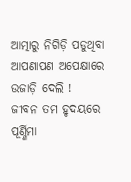ଆତ୍ମାରୁ ନିଗିଡ଼ି ପଡୁଥିବା ଆପଣାପଣ ଅପେକ୍ଷାରେ ଉଜାଡ଼ି ଦେଲି !
ଜୀବନ ତମ ହୃଦୟରେ ପୂର୍ଣ୍ଣିମା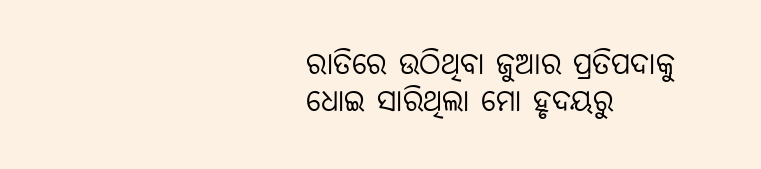ରାତିରେ ଉଠିଥିବା ଜୁଆର ପ୍ରତିପଦାକୁ ଧୋଇ ସାରିଥିଲା ମୋ ହୃଦୟରୁ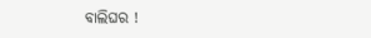ବାଲିଘର !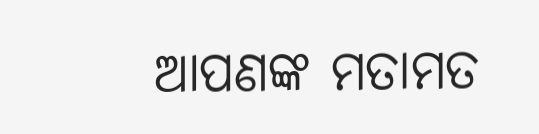ଆପଣଙ୍କ ମତାମତ